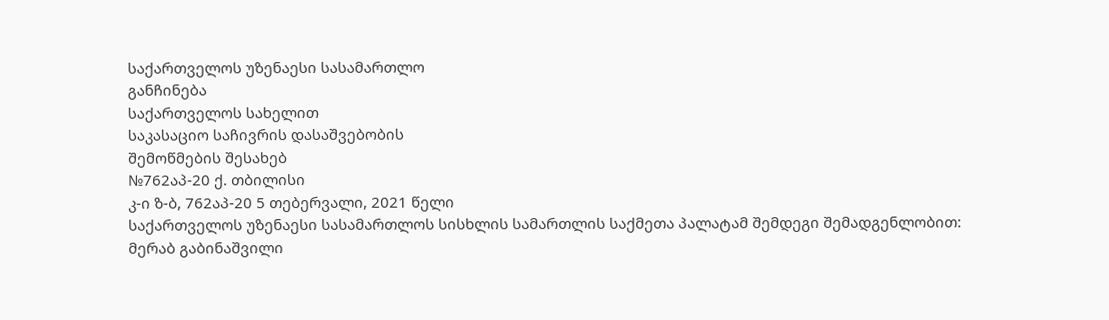საქართველოს უზენაესი სასამართლო
განჩინება
საქართველოს სახელით
საკასაციო საჩივრის დასაშვებობის
შემოწმების შესახებ
№762აპ-20 ქ. თბილისი
კ-ი ზ-ბ, 762აპ-20 5 თებერვალი, 2021 წელი
საქართველოს უზენაესი სასამართლოს სისხლის სამართლის საქმეთა პალატამ შემდეგი შემადგენლობით:
მერაბ გაბინაშვილი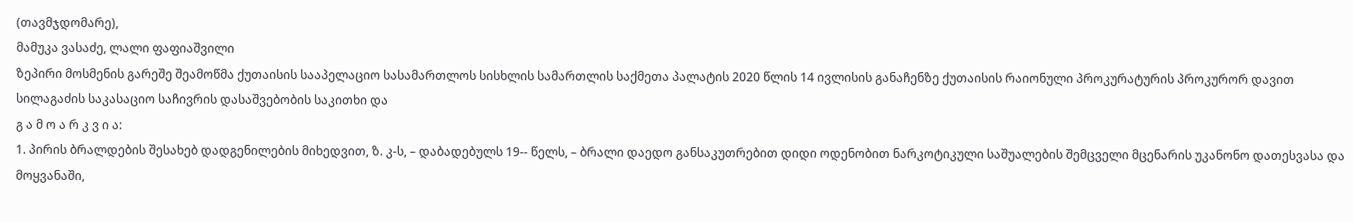(თავმჯდომარე),
მამუკა ვასაძე, ლალი ფაფიაშვილი
ზეპირი მოსმენის გარეშე შეამოწმა ქუთაისის სააპელაციო სასამართლოს სისხლის სამართლის საქმეთა პალატის 2020 წლის 14 ივლისის განაჩენზე ქუთაისის რაიონული პროკურატურის პროკურორ დავით სილაგაძის საკასაციო საჩივრის დასაშვებობის საკითხი და
გ ა მ ო ა რ კ ვ ი ა:
1. პირის ბრალდების შესახებ დადგენილების მიხედვით, ზ. კ-ს, – დაბადებულს 19-- წელს, – ბრალი დაედო განსაკუთრებით დიდი ოდენობით ნარკოტიკული საშუალების შემცველი მცენარის უკანონო დათესვასა და მოყვანაში,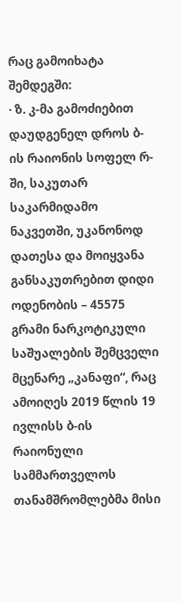რაც გამოიხატა შემდეგში:
· ზ. კ-მა გამოძიებით დაუდგენელ დროს ბ-ის რაიონის სოფელ რ-ში, საკუთარ საკარმიდამო ნაკვეთში, უკანონოდ დათესა და მოიყვანა განსაკუთრებით დიდი ოდენობის – 45575 გრამი ნარკოტიკული საშუალების შემცველი მცენარე „კანაფი“, რაც ამოიღეს 2019 წლის 19 ივლისს ბ-ის რაიონული სამმართველოს თანამშრომლებმა მისი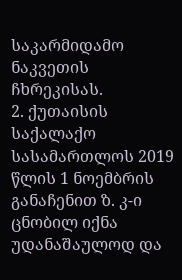საკარმიდამო ნაკვეთის ჩხრეკისას.
2. ქუთაისის საქალაქო სასამართლოს 2019 წლის 1 ნოემბრის განაჩენით ზ. კ-ი ცნობილ იქნა უდანაშაულოდ და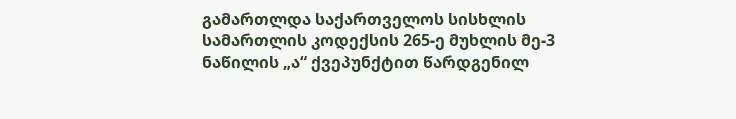გამართლდა საქართველოს სისხლის სამართლის კოდექსის 265-ე მუხლის მე-3 ნაწილის „ა“ ქვეპუნქტით წარდგენილ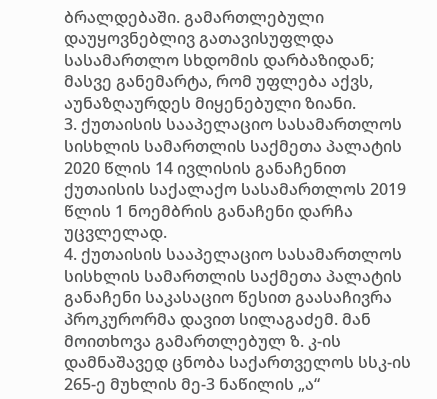ბრალდებაში. გამართლებული დაუყოვნებლივ გათავისუფლდა სასამართლო სხდომის დარბაზიდან; მასვე განემარტა, რომ უფლება აქვს, აუნაზღაურდეს მიყენებული ზიანი.
3. ქუთაისის სააპელაციო სასამართლოს სისხლის სამართლის საქმეთა პალატის 2020 წლის 14 ივლისის განაჩენით ქუთაისის საქალაქო სასამართლოს 2019 წლის 1 ნოემბრის განაჩენი დარჩა უცვლელად.
4. ქუთაისის სააპელაციო სასამართლოს სისხლის სამართლის საქმეთა პალატის განაჩენი საკასაციო წესით გაასაჩივრა პროკურორმა დავით სილაგაძემ. მან მოითხოვა გამართლებულ ზ. კ-ის დამნაშავედ ცნობა საქართველოს სსკ-ის 265-ე მუხლის მე-3 ნაწილის „ა“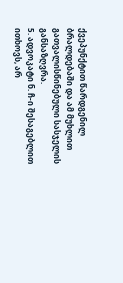ქვეპუნქტით წარდგენილ ბრალდებაში და ამ მუხლით გათვალისწინებული სასჯელის განსაზღვრა.
5. ადვოკატი ნ. ჩ-ი შესაგებლით ითხოვს, არ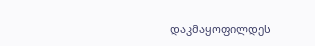დაკმაყოფილდეს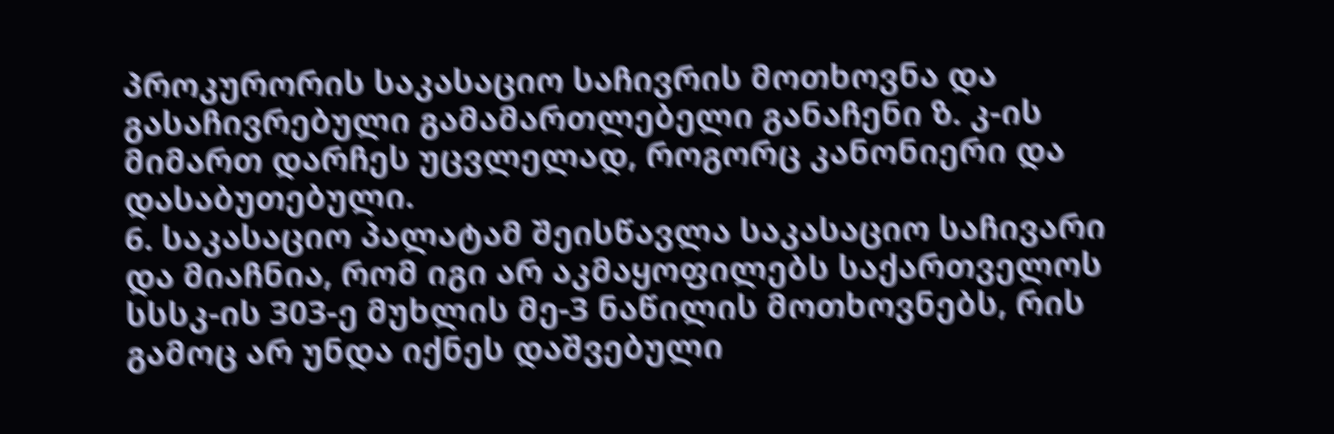პროკურორის საკასაციო საჩივრის მოთხოვნა და გასაჩივრებული გამამართლებელი განაჩენი ზ. კ-ის მიმართ დარჩეს უცვლელად, როგორც კანონიერი და დასაბუთებული.
6. საკასაციო პალატამ შეისწავლა საკასაციო საჩივარი და მიაჩნია, რომ იგი არ აკმაყოფილებს საქართველოს სსსკ-ის 303-ე მუხლის მე-3 ნაწილის მოთხოვნებს, რის გამოც არ უნდა იქნეს დაშვებული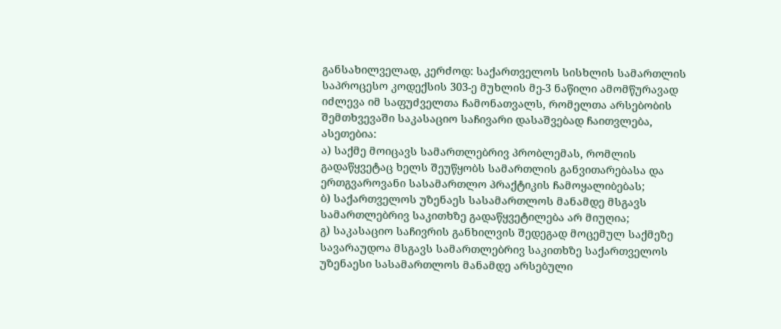განსახილველად, კერძოდ: საქართველოს სისხლის სამართლის საპროცესო კოდექსის 303-ე მუხლის მე-3 ნაწილი ამომწურავად იძლევა იმ საფუძველთა ჩამონათვალს, რომელთა არსებობის შემთხვევაში საკასაციო საჩივარი დასაშვებად ჩაითვლება, ასეთებია:
ა) საქმე მოიცავს სამართლებრივ პრობლემას, რომლის გადაწყვეტაც ხელს შეუწყობს სამართლის განვითარებასა და ერთგვაროვანი სასამართლო პრაქტიკის ჩამოყალიბებას;
ბ) საქართველოს უზენაეს სასამართლოს მანამდე მსგავს სამართლებრივ საკითხზე გადაწყვეტილება არ მიუღია;
გ) საკასაციო საჩივრის განხილვის შედეგად მოცემულ საქმეზე სავარაუდოა მსგავს სამართლებრივ საკითხზე საქართველოს უზენაესი სასამართლოს მანამდე არსებული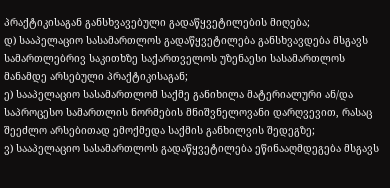პრაქტიკისაგან განსხვავებული გადაწყვეტილების მიღება;
დ) სააპელაციო სასამართლოს გადაწყვეტილება განსხვავდება მსგავს სამართლებრივ საკითხზე საქართველოს უზენაესი სასამართლოს მანამდე არსებული პრაქტიკისაგან;
ე) სააპელაციო სასამართლომ საქმე განიხილა მატერიალური ან/და საპროცესო სამართლის ნორმების მნიშვნელოვანი დარღვევით, რასაც შეეძლო არსებითად ემოქმედა საქმის განხილვის შედეგზე;
ვ) სააპელაციო სასამართლოს გადაწყვეტილება ეწინააღმდეგება მსგავს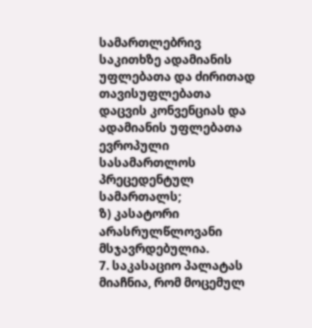სამართლებრივ საკითხზე ადამიანის უფლებათა და ძირითად თავისუფლებათა დაცვის კონვენციას და ადამიანის უფლებათა ევროპული სასამართლოს პრეცედენტულ სამართალს;
ზ) კასატორი არასრულწლოვანი მსჯავრდებულია.
7. საკასაციო პალატას მიაჩნია, რომ მოცემულ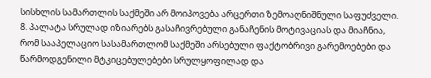სისხლის სამართლის საქმეში არ მოიპოვება არცერთი ზემოაღნიშნული საფუძველი.
8. პალატა სრულად იზიარებს გასაჩივრებული განაჩენის მოტივაციას და მიაჩნია, რომ სააპელაციო სასამართლომ საქმეში არსებული ფაქტობრივი გარემოებები და წარმოდგენილი მტკიცებულებები სრულყოფილად და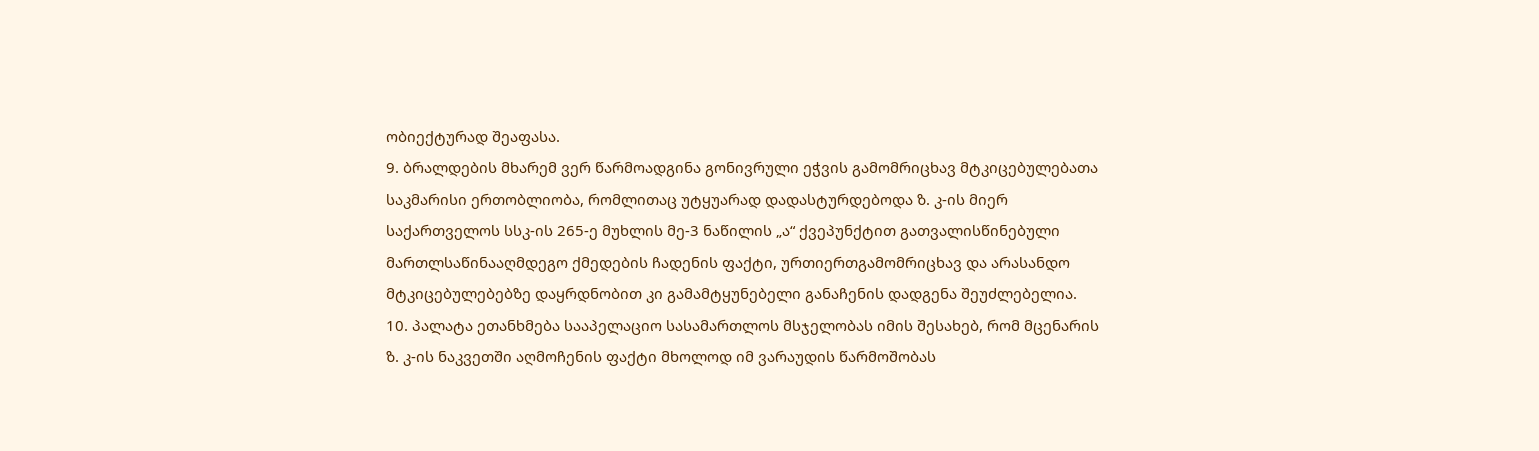ობიექტურად შეაფასა.
9. ბრალდების მხარემ ვერ წარმოადგინა გონივრული ეჭვის გამომრიცხავ მტკიცებულებათა საკმარისი ერთობლიობა, რომლითაც უტყუარად დადასტურდებოდა ზ. კ-ის მიერ საქართველოს სსკ-ის 265-ე მუხლის მე-3 ნაწილის „ა“ ქვეპუნქტით გათვალისწინებული მართლსაწინააღმდეგო ქმედების ჩადენის ფაქტი, ურთიერთგამომრიცხავ და არასანდო მტკიცებულებებზე დაყრდნობით კი გამამტყუნებელი განაჩენის დადგენა შეუძლებელია.
10. პალატა ეთანხმება სააპელაციო სასამართლოს მსჯელობას იმის შესახებ, რომ მცენარის ზ. კ-ის ნაკვეთში აღმოჩენის ფაქტი მხოლოდ იმ ვარაუდის წარმოშობას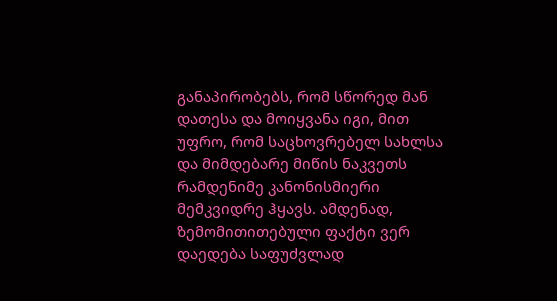განაპირობებს, რომ სწორედ მან დათესა და მოიყვანა იგი, მით უფრო, რომ საცხოვრებელ სახლსა და მიმდებარე მიწის ნაკვეთს რამდენიმე კანონისმიერი მემკვიდრე ჰყავს. ამდენად, ზემომითითებული ფაქტი ვერ დაედება საფუძვლად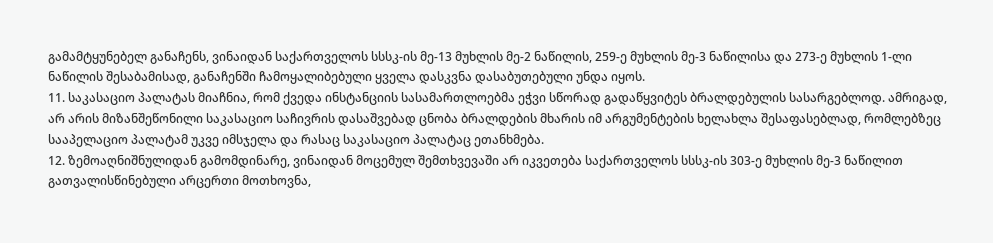გამამტყუნებელ განაჩენს, ვინაიდან საქართველოს სსსკ-ის მე-13 მუხლის მე-2 ნაწილის, 259-ე მუხლის მე-3 ნაწილისა და 273-ე მუხლის 1-ლი ნაწილის შესაბამისად, განაჩენში ჩამოყალიბებული ყველა დასკვნა დასაბუთებული უნდა იყოს.
11. საკასაციო პალატას მიაჩნია, რომ ქვედა ინსტანციის სასამართლოებმა ეჭვი სწორად გადაწყვიტეს ბრალდებულის სასარგებლოდ. ამრიგად, არ არის მიზანშეწონილი საკასაციო საჩივრის დასაშვებად ცნობა ბრალდების მხარის იმ არგუმენტების ხელახლა შესაფასებლად, რომლებზეც სააპელაციო პალატამ უკვე იმსჯელა და რასაც საკასაციო პალატაც ეთანხმება.
12. ზემოაღნიშნულიდან გამომდინარე, ვინაიდან მოცემულ შემთხვევაში არ იკვეთება საქართველოს სსსკ-ის 303-ე მუხლის მე-3 ნაწილით გათვალისწინებული არცერთი მოთხოვნა,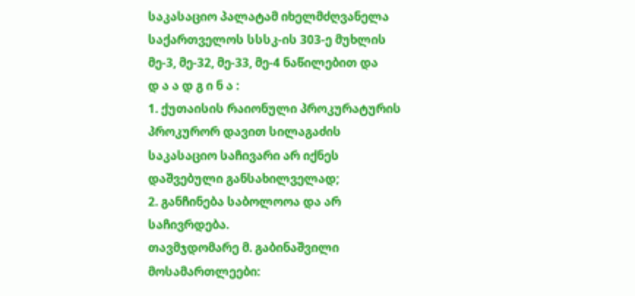საკასაციო პალატამ იხელმძღვანელა საქართველოს სსსკ-ის 303-ე მუხლის მე-3, მე-32, მე-33, მე-4 ნაწილებით და
დ ა ა დ გ ი ნ ა :
1. ქუთაისის რაიონული პროკურატურის პროკურორ დავით სილაგაძის საკასაციო საჩივარი არ იქნეს დაშვებული განსახილველად;
2. განჩინება საბოლოოა და არ საჩივრდება.
თავმჯდომარე მ. გაბინაშვილი
მოსამართლეები: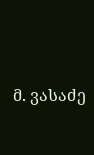მ. ვასაძე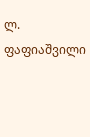ლ. ფაფიაშვილი